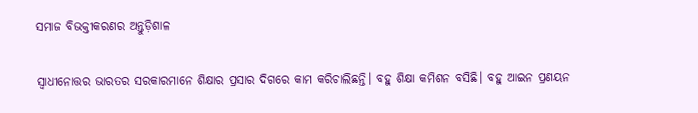ସମାଜ ବିଭକ୍ତୀକରଣର ଅନ୍ତୁଡ଼ିଶାଳ

ସ୍ବାଧୀନୋତ୍ତର ଭାରତର ସରକାରମାନେ ଶିକ୍ଷାର ପ୍ରସାର ଦିଗରେ କାମ କରିଚାଲିଛନ୍ତି। ବହୁ ଶିକ୍ଷା କମିଶନ ବସିଛି। ବହୁ ଆଇନ ପ୍ରଣୟନ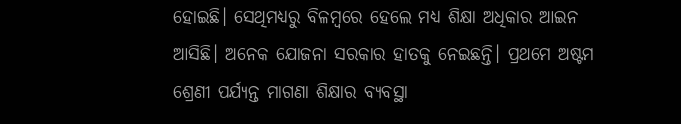ହୋଇଛି। ସେଥିମଧ୍ୟରୁ ବିଳମ୍ବରେ ହେଲେ ମଧ୍ୟ ଶିକ୍ଷା ଅଧିକାର ଆଇନ ଆସିଛି। ଅନେକ ଯୋଜନା ସରକାର ହାତକୁ ନେଇଛନ୍ତି। ପ୍ରଥମେ ଅଷ୍ଟମ ଶ୍ରେଣୀ ପର୍ଯ୍ୟନ୍ତ ମାଗଣା ଶିକ୍ଷାର ବ୍ୟବସ୍ଥା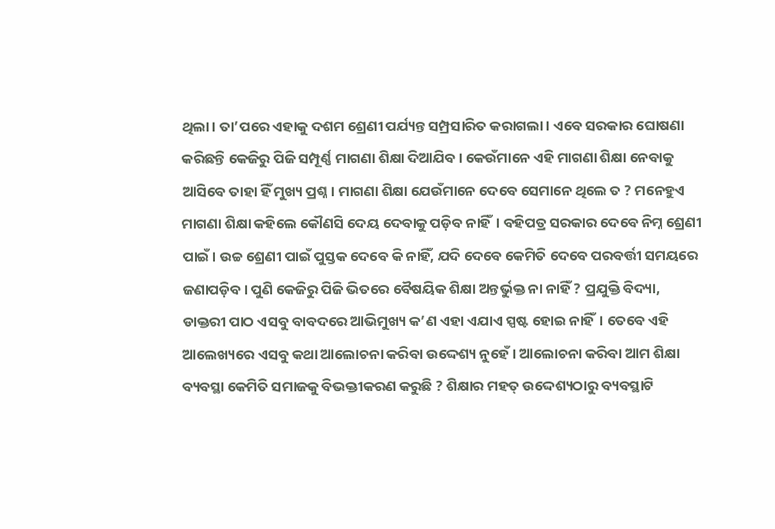ଥିଲା। ତା’ପରେ ଏହାକୁ ଦଶମ ଶ୍ରେଣୀ ପର୍ଯ୍ୟନ୍ତ ସମ୍ପ୍ରସାରିତ କରାଗଲା। ଏବେ ସରକାର ଘୋଷଣା କରିଛନ୍ତି କେଜିରୁ ପିଜି ସମ୍ପୂର୍ଣ୍ଣ ମାଗଣା ଶିକ୍ଷା ଦିଆଯିବ। କେଉଁମାନେ ଏହି ମାଗଣା ଶିକ୍ଷା ନେବାକୁ ଆସିବେ ତାହା ହିଁ ମୁଖ୍ୟ ପ୍ରଶ୍ନ। ମାଗଣା ଶିକ୍ଷା ଯେଉଁମାନେ ଦେବେ ସେମାନେ ଥିଲେ ତ ? ମନେହୁଏ ମାଗଣା ଶିକ୍ଷା କହିଲେ କୌଣସି ଦେୟ ଦେବାକୁ ପଡ଼ିବ ନାହିଁ। ବହିପତ୍ର ସରକାର ଦେବେ ନିମ୍ନ ଶ୍ରେଣୀ ପାଇଁ। ଉଚ୍ଚ ଶ୍ରେଣୀ ପାଇଁ ପୁସ୍ତକ ଦେବେ କି ନାହିଁ, ଯଦି ଦେବେ କେମିତି ଦେବେ ପରବର୍ତ୍ତୀ ସମୟରେ ଜଣାପଡ଼ିବ। ପୁଣି କେଜିରୁ ପିଜି ଭିତରେ ବୈଷୟିକ ଶିକ୍ଷା ଅନ୍ତର୍ଭୁକ୍ତ ନା ନାହିଁ ? ପ୍ରଯୁକ୍ତି ବିଦ୍ୟା, ଡାକ୍ତରୀ ପାଠ ଏସବୁ ବାବଦରେ ଆଭିମୁଖ୍ୟ କ’ଣ ଏହା ଏଯାଏ ସ୍ପଷ୍ଟ ହୋଇ ନାହିଁ। ତେବେ ଏହି ଆଲେଖ୍ୟରେ ଏସବୁ କଥା ଆଲୋଚନା କରିବା ଉଦ୍ଦେଶ୍ୟ ନୁହେଁ। ଆଲୋଚନା କରିବା ଆମ ଶିକ୍ଷା ବ୍ୟବସ୍ଥା କେମିତି ସମାଜକୁ ବିଭକ୍ତୀକରଣ କରୁଛି ? ଶିକ୍ଷାର ମହତ୍‌ ଉଦ୍ଦେଶ୍ୟଠାରୁ ବ୍ୟବସ୍ଥାଟି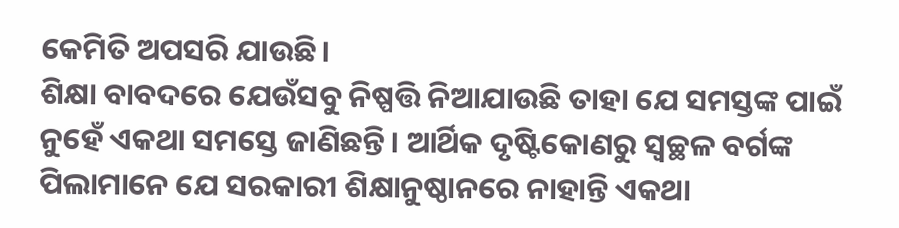କେମିତି ଅପସରି ଯାଉଛି।
ଶିକ୍ଷା ବାବଦରେ ଯେଉଁସବୁ ନିଷ୍ପତ୍ତି ନିଆଯାଉଛି ତାହା ଯେ ସମସ୍ତଙ୍କ ପାଇଁ ନୁହେଁ ଏକଥା ସମସ୍ତେ ଜାଣିଛନ୍ତି। ଆର୍ଥିକ ଦୃଷ୍ଟିକୋଣରୁ ସ୍ବଚ୍ଛଳ ବର୍ଗଙ୍କ ପିଲାମାନେ ଯେ ସରକାରୀ ଶିକ୍ଷାନୁଷ୍ଠାନରେ ନାହାନ୍ତି ଏକଥା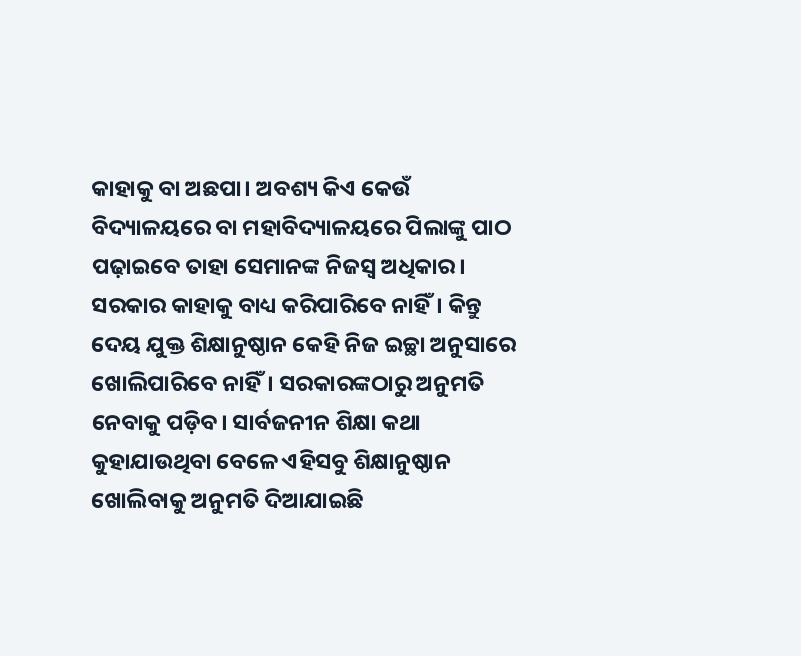କାହାକୁ ବା ଅଛପା। ଅବଶ୍ୟ କିଏ କେଉଁ ବିଦ୍ୟାଳୟରେ ବା ମହାବିଦ୍ୟାଳୟରେ ପିଲାଙ୍କୁ ପାଠ ପଢ଼ାଇବେ ତାହା ସେମାନଙ୍କ ନିଜସ୍ବ ଅଧିକାର। ସରକାର କାହାକୁ ବାଧ୍ୟ କରିପାରିବେ ନାହିଁ। କିନ୍ତୁ ଦେୟ ଯୁକ୍ତ ଶିକ୍ଷାନୁଷ୍ଠାନ କେହି ନିଜ ଇଚ୍ଛା ଅନୁସାରେ ଖୋଲିପାରିବେ ନାହିଁ। ସରକାରଙ୍କଠାରୁ ଅନୁମତି ନେବାକୁ ପଡ଼ିବ। ସାର୍ବଜନୀନ ଶିକ୍ଷା କଥା କୁହାଯାଉଥିବା ବେଳେ ଏହିସବୁ ଶିକ୍ଷାନୁଷ୍ଠାନ ଖୋଲିବାକୁ ଅନୁମତି ଦିଆଯାଇଛି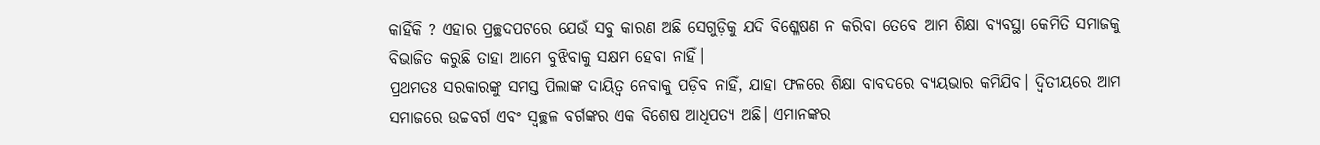କାହିଁକି ? ଏହାର ପ୍ରଚ୍ଛଦପଟରେ ଯେଉଁ ସବୁ କାରଣ ଅଛି ସେଗୁଡ଼ିକୁ ଯଦି ବିଶ୍ଳେଷଣ ନ କରିବା ତେବେ ଆମ ଶିକ୍ଷା ବ୍ୟବସ୍ଥା କେମିତି ସମାଜକୁ ବିଭାଜିତ କରୁଛି ତାହା ଆମେ ବୁଝିବାକୁ ସକ୍ଷମ ହେବା ନାହିଁ।
ପ୍ରଥମତଃ ସରକାରଙ୍କୁ ସମସ୍ତ ପିଲାଙ୍କ ଦାୟିତ୍ୱ ନେବାକୁ ପଡ଼ିବ ନାହିଁ, ଯାହା ଫଳରେ ଶିକ୍ଷା ବାବଦରେ ବ୍ୟୟଭାର କମିଯିବ। ଦ୍ୱିତୀୟରେ ଆମ ସମାଜରେ ଉଚ୍ଚବର୍ଗ ଏବଂ ସ୍ବଚ୍ଛଳ ବର୍ଗଙ୍କର ଏକ ବିଶେଷ ଆଧିପତ୍ୟ ଅଛି। ଏମାନଙ୍କର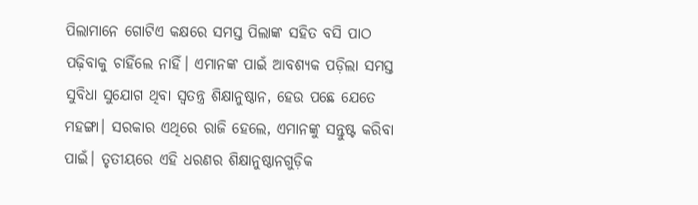ପିଲାମାନେ ଗୋଟିଏ କକ୍ଷରେ ସମସ୍ତ ପିଲାଙ୍କ ସହିତ ବସି ପାଠ ପଢ଼ିବାକୁ ଚାହିଁଲେ ନାହିଁ। ଏମାନଙ୍କ ପାଇଁ ଆବଶ୍ୟକ ପଡ଼ିଲା ସମସ୍ତ ସୁବିଧା ସୁଯୋଗ ଥିବା ସ୍ବତନ୍ତ୍ର ଶିକ୍ଷାନୁଷ୍ଠାନ, ହେଉ ପଛେ ଯେତେ ମହଙ୍ଗା। ସରକାର ଏଥିରେ ରାଜି ହେଲେ, ଏମାନଙ୍କୁ ସନ୍ତୁଷ୍ଟ କରିବା ପାଇଁ। ତୃତୀୟରେ ଏହି ଧରଣର ଶିକ୍ଷାନୁଷ୍ଠାନଗୁଡ଼ିକ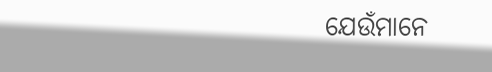ଯେଉଁମାନେ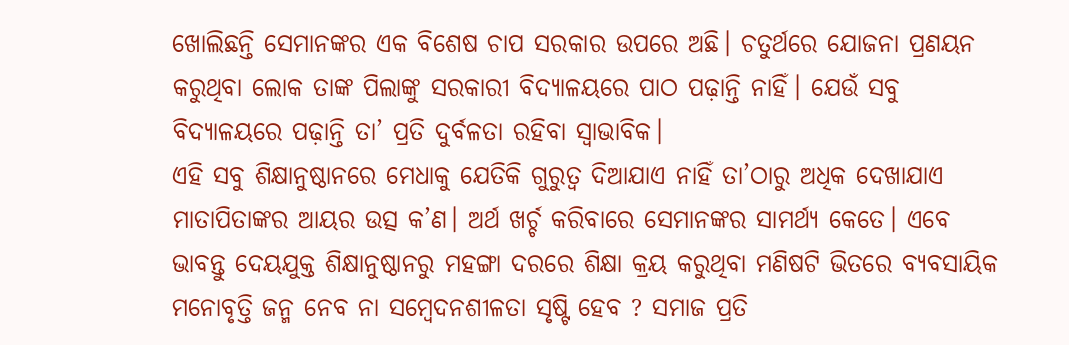ଖୋଲିଛନ୍ତି ସେମାନଙ୍କର ଏକ ବିଶେଷ ଚାପ ସରକାର ଉପରେ ଅଛି। ଚତୁର୍ଥରେ ଯୋଜନା ପ୍ରଣୟନ କରୁଥିବା ଲୋକ ତାଙ୍କ ପିଲାଙ୍କୁ ସରକାରୀ ବିଦ୍ୟାଳୟରେ ପାଠ ପଢ଼ାନ୍ତି ନାହିଁ। ଯେଉଁ ସବୁ ବିଦ୍ୟାଳୟରେ ପଢ଼ାନ୍ତି ତା’ ପ୍ରତି ଦୁର୍ବଳତା ରହିବା ସ୍ବାଭାବିକ।
ଏହି ସବୁ ଶିକ୍ଷାନୁଷ୍ଠାନରେ ମେଧାକୁ ଯେତିକି ଗୁରୁତ୍ୱ ଦିଆଯାଏ ନାହିଁ ତା’ଠାରୁ ଅଧିକ ଦେଖାଯାଏ ମାତାପିତାଙ୍କର ଆୟର ଉତ୍ସ କ’ଣ। ଅର୍ଥ ଖର୍ଚ୍ଚ କରିବାରେ ସେମାନଙ୍କର ସାମର୍ଥ୍ୟ କେତେ। ଏବେ ଭାବନ୍ତୁ ଦେୟଯୁକ୍ତ ଶିକ୍ଷାନୁଷ୍ଠାନରୁ ମହଙ୍ଗା ଦରରେ ଶିକ୍ଷା କ୍ରୟ କରୁଥିବା ମଣିଷଟି ଭିତରେ ବ୍ୟବସାୟିକ ମନୋବୃତ୍ତି ଜନ୍ମ ନେବ ନା ସମ୍ବେଦନଶୀଳତା ସୃଷ୍ଟି ହେବ ? ସମାଜ ପ୍ରତି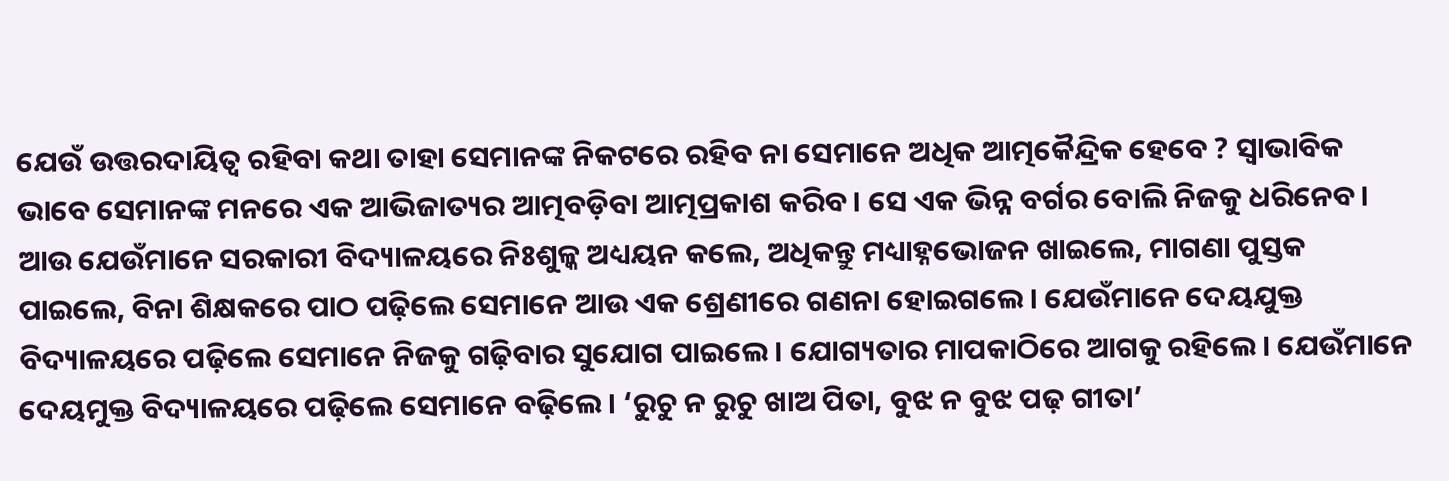ଯେଉଁ ଉତ୍ତରଦାୟିତ୍ୱ ରହିବା କଥା ତାହା ସେମାନଙ୍କ ନିକଟରେ ରହିବ ନା ସେମାନେ ଅଧିକ ଆତ୍ମକୈନ୍ଦ୍ରିକ ହେବେ ? ସ୍ବାଭାବିକ ଭାବେ ସେମାନଙ୍କ ମନରେ ଏକ ଆଭିଜାତ୍ୟର ଆତ୍ମବଡ଼ିବା ଆତ୍ମପ୍ରକାଶ କରିବ। ସେ ଏକ ଭିନ୍ନ ବର୍ଗର ବୋଲି ନିଜକୁ ଧରିନେବ। ଆଉ ଯେଉଁମାନେ ସରକାରୀ ବିଦ୍ୟାଳୟରେ ନିଃଶୁଳ୍କ ଅଧ୍ୟୟନ କଲେ, ଅଧିକନ୍ତୁ ମଧ୍ୟାହ୍ନଭୋଜନ ଖାଇଲେ, ମାଗଣା ପୁସ୍ତକ ପାଇଲେ, ବିନା ଶିକ୍ଷକରେ ପାଠ ପଢ଼ିଲେ ସେମାନେ ଆଉ ଏକ ଶ୍ରେଣୀରେ ଗଣନା ହୋଇଗଲେ। ଯେଉଁମାନେ ଦେୟଯୁକ୍ତ ବିଦ୍ୟାଳୟରେ ପଢ଼ିଲେ ସେମାନେ ନିଜକୁ ଗଢ଼ିବାର ସୁଯୋଗ ପାଇଲେ। ଯୋଗ୍ୟତାର ମାପକାଠିରେ ଆଗକୁ ରହିଲେ। ଯେଉଁମାନେ ଦେୟମୁକ୍ତ ବିଦ୍ୟାଳୟରେ ପଢ଼ିଲେ ସେମାନେ ବଢ଼ିଲେ। ‘ରୁଚୁ ନ ରୁଚୁ ଖାଅ ପିତା, ବୁଝ ନ ବୁଝ ପଢ଼ ଗୀତା’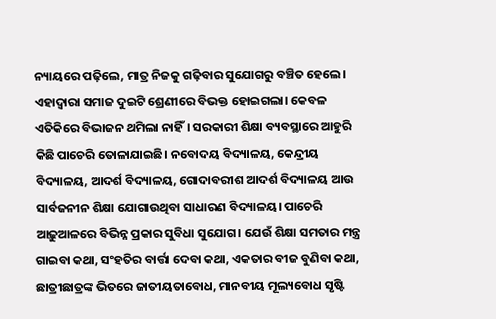ନ୍ୟାୟରେ ପଢ଼ିଲେ, ମାତ୍ର ନିଜକୁ ଗଢ଼ିବାର ସୁଯୋଗରୁ ବଞ୍ଚିତ ହେଲେ। ଏହାଦ୍ୱାରା ସମାଜ ଦୁଇଟି ଶ୍ରେଣୀରେ ବିଭକ୍ତ ହୋଇଗଲା। କେବଳ ଏତିକିରେ ବିଭାଜନ ଥମିଲା ନାହିଁ। ସରକାରୀ ଶିକ୍ଷା ବ୍ୟବସ୍ଥାରେ ଆହୁରି କିଛି ପାଚେରି ତୋଳାଯାଇଛି। ନବୋଦୟ ବିଦ୍ୟାଳୟ, କେନ୍ଦ୍ରୀୟ ବିଦ୍ୟାଳୟ, ଆଦର୍ଶ ବିଦ୍ୟାଳୟ, ଗୋଦାବରୀଶ ଆଦର୍ଶ ବିଦ୍ୟାଳୟ ଆଉ ସାର୍ବଜନୀନ ଶିକ୍ଷା ଯୋଗାଉଥିବା ସାଧାରଣ ବିଦ୍ୟାଳୟ। ପାଚେରି ଆଢ଼ୁଆଳରେ ବିଭିନ୍ନ ପ୍ରକାର ସୁବିଧା ସୁଯୋଗ। ଯେଉଁ ଶିକ୍ଷା ସମତାର ମନ୍ତ୍ର ଗାଇବା କଥା, ସଂହତିର ବାର୍ତ୍ତା ଦେବା କଥା, ଏକତାର ବୀଜ ବୁଣିବା କଥା, ଛାତ୍ରୀଛାତ୍ରଙ୍କ ଭିତରେ ଜାତୀୟତାବୋଧ, ମାନବୀୟ ମୂଲ୍ୟବୋଧ ସୃଷ୍ଟି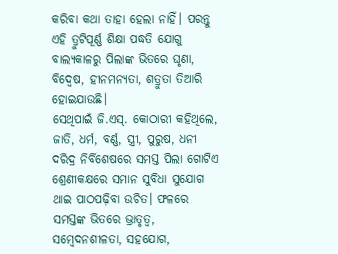କରିବା କଥା ତାହା ହେଲା ନାହିଁ। ପରନ୍ତୁ ଏହି ତ୍ରୁଟିପୂର୍ଣ୍ଣ ଶିକ୍ଷା ପଦ୍ଧତି ଯୋଗୁ ବାଲ୍ୟକାଳରୁ ପିଲାଙ୍କ ଭିତରେ ଘୃଣା, ବିଦ୍ୱେଷ, ହୀନମନ୍ୟତା, ଶତ୍ରୁତା ତିଆରି ହୋଇଯାଉଛି।
ସେଥିପାଇଁ ଜି.ଏସ୍‌. କୋଠାରୀ କହିଥିଲେ, ଜାତି, ଧର୍ମ, ବର୍ଣ୍ଣ, ସ୍ତ୍ରୀ, ପୁରୁଷ, ଧନୀ ଦରିଦ୍ର ନିର୍ବିଶେଷରେ ସମସ୍ତ ପିଲା ଗୋଟିଏ ଶ୍ରେଣୀକକ୍ଷରେ ସମାନ ସୁବିଧା ସୁଯୋଗ ଥାଇ ପାଠପଢ଼ିବା ଉଚିତ। ଫଳରେ ସମସ୍ତଙ୍କ ଭିତରେ ଭ୍ରାତୃତ୍ୱ, ସମ୍ବେଦନଶୀଳତା, ସହଯୋଗ,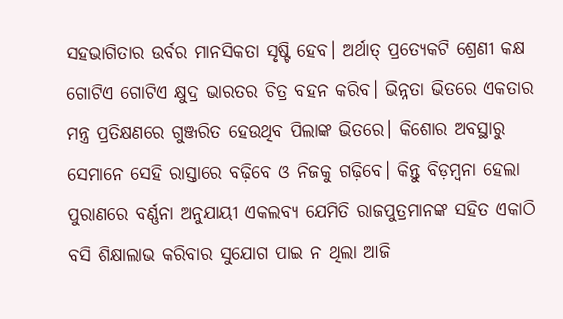ସହଭାଗିତାର ଉର୍ବର ମାନସିକତା ସୃଷ୍ଟି ହେବ। ଅର୍ଥାତ୍‌ ପ୍ରତ୍ୟେକଟି ଶ୍ରେଣୀ କକ୍ଷ ଗୋଟିଏ ଗୋଟିଏ କ୍ଷୁଦ୍ର ଭାରତର ଚିତ୍ର ବହନ କରିବ। ଭିନ୍ନତା ଭିତରେ ଏକତାର ମନ୍ତ୍ର ପ୍ରତିକ୍ଷଣରେ ଗୁଞ୍ଜରିତ ହେଉଥିବ ପିଲାଙ୍କ ଭିତରେ। କିଶୋର ଅବସ୍ଥାରୁ ସେମାନେ ସେହି ରାସ୍ତାରେ ବଢ଼ିବେ ଓ ନିଜକୁ ଗଢ଼ିବେ। କିନ୍ତୁ ବିଡ଼ମ୍ବନା ହେଲା ପୁରାଣରେ ବର୍ଣ୍ଣନା ଅନୁଯାୟୀ ଏକଲବ୍ୟ ଯେମିତି ରାଜପୁତ୍ରମାନଙ୍କ ସହିତ ଏକାଠି ବସି ଶିକ୍ଷାଲାଭ କରିବାର ସୁଯୋଗ ପାଇ ନ ଥିଲା ଆଜି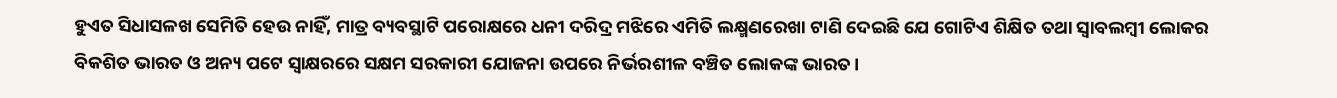ହୁଏତ ସିଧାସଳଖ ସେମିତି ହେଉ ନାହିଁ, ମାତ୍ର ବ୍ୟବସ୍ଥାଟି ପରୋକ୍ଷରେ ଧନୀ ଦରିଦ୍ର ମଝିରେ ଏମିତି ଲକ୍ଷ୍ମଣରେଖା ଟାଣି ଦେଇଛି ଯେ ଗୋଟିଏ ଶିକ୍ଷିତ ତଥା ସ୍ବାବଲମ୍ବୀ ଲୋକର ବିକଶିତ ଭାରତ ଓ ଅନ୍ୟ ପଟେ ସ୍ବାକ୍ଷରରେ ସକ୍ଷମ ସରକାରୀ ଯୋଜନା ଉପରେ ନିର୍ଭରଶୀଳ ବଞ୍ଚିତ ଲୋକଙ୍କ ଭାରତ।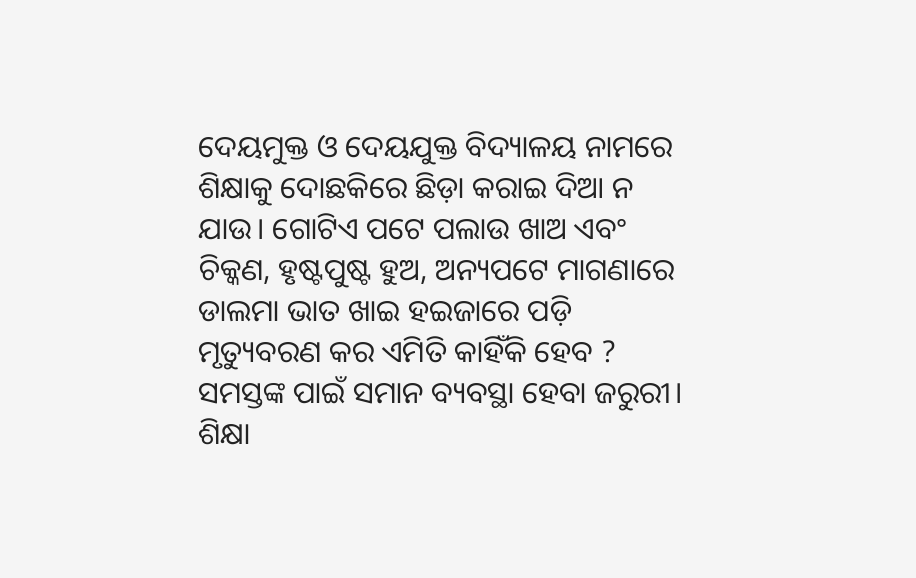ଦେୟମୁକ୍ତ ଓ ଦେୟଯୁକ୍ତ ବିଦ୍ୟାଳୟ ନାମରେ ଶିକ୍ଷାକୁ ଦୋଛକିରେ ଛିଡ଼ା କରାଇ ଦିଆ ନ ଯାଉ। ଗୋଟିଏ ପଟେ ପଲାଉ ଖାଅ ଏବଂ ଚିକ୍କଣ, ହୃଷ୍ଟପୁଷ୍ଟ ହୁଅ, ଅନ୍ୟପଟେ ମାଗଣାରେ ଡାଲମା ଭାତ ଖାଇ ହଇଜାରେ ପଡ଼ି ମୃତ୍ୟୁବରଣ କର ଏମିତି କାହିଁକି ହେବ ? ସମସ୍ତଙ୍କ ପାଇଁ ସମାନ ବ୍ୟବସ୍ଥା ହେବା ଜରୁରୀ। ଶିକ୍ଷା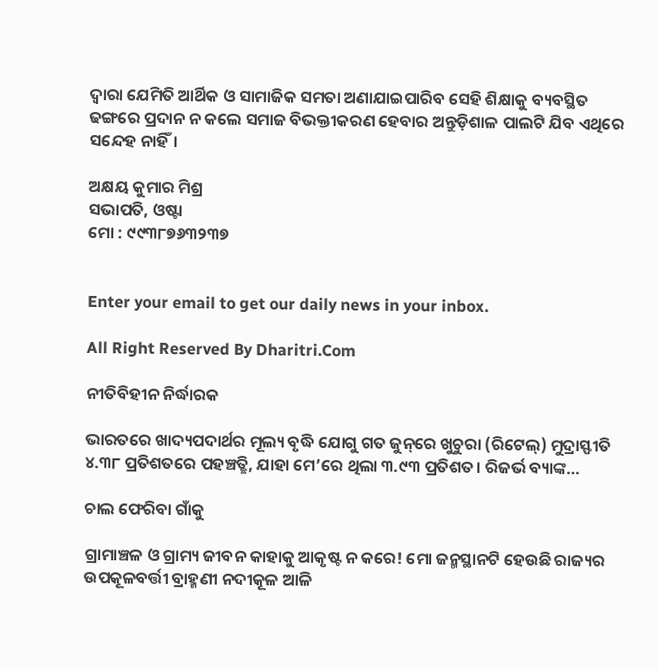ଦ୍ୱାରା ଯେମିତି ଆର୍ଥିକ ଓ ସାମାଜିକ ସମତା ଅଣାଯାଇପାରିବ ସେହି ଶିକ୍ଷାକୁ ବ୍ୟବସ୍ଥିତ ଢଙ୍ଗରେ ପ୍ରଦାନ ନ କଲେ ସମାଜ ବିଭକ୍ତୀକରଣ ହେବାର ଅନ୍ତୁଡ଼ିଶାଳ ପାଲଟି ଯିବ ଏଥିରେ ସନ୍ଦେହ ନାହିଁ।

ଅକ୍ଷୟ କୁମାର ମିଶ୍ର
ସଭାପତି, ଓଷ୍ଟା
ମୋ : ୯୯୩୮୭୬୩୨୩୭


Enter your email to get our daily news in your inbox.

All Right Reserved By Dharitri.Com

ନୀତିବିହୀନ ନିର୍ଦ୍ଧାରକ

ଭାରତରେ ଖାଦ୍ୟପଦାର୍ଥର ମୂଲ୍ୟ ବୃଦ୍ଧି ଯୋଗୁ ଗତ ଜୁନ୍‌ରେ ଖୁଚୁରା (ରିଟେଲ୍‌) ମୁଦ୍ରାସ୍ଫୀତି ୪.୩୮ ପ୍ରତିଶତରେ ପହଞ୍ଚତ୍ଛି, ଯାହା ମେ’ରେ ଥିଲା ୩.୯୩ ପ୍ରତିଶତ। ରିଜର୍ଭ ବ୍ୟାଙ୍କ…

ଚାଲ ଫେରିବା ଗାଁକୁ

ଗ୍ରାମାଞ୍ଚଳ ଓ ଗ୍ରାମ୍ୟ ଜୀବନ କାହାକୁ ଆକୃଷ୍ଟ ନ କରେ! ମୋ ଜନ୍ମସ୍ଥାନଟି ହେଉଛି ରାଜ୍ୟର ଉପକୂଳବର୍ତ୍ତୀ ବ୍ରାହ୍ମଣୀ ନଦୀକୂଳ ଆଳି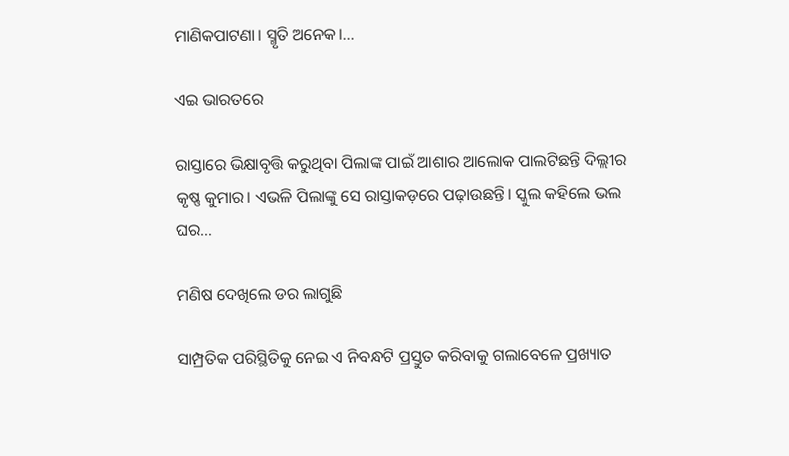ମାଣିକପାଟଣା। ସ୍ମୃତି ଅନେକ।…

ଏଇ ଭାରତରେ

ରାସ୍ତାରେ ଭିକ୍ଷାବୃତ୍ତି କରୁଥିବା ପିଲାଙ୍କ ପାଇଁ ଆଶାର ଆଲୋକ ପାଲଟିଛନ୍ତି ଦିଲ୍ଲୀର କୃଷ୍ଣ କୁମାର। ଏଭଳି ପିଲାଙ୍କୁ ସେ ରାସ୍ତାକଡ଼ରେ ପଢ଼ାଉଛନ୍ତି। ସ୍କୁଲ କହିଲେ ଭଲ ଘର…

ମଣିଷ ଦେଖିଲେ ଡର ଲାଗୁଛି

ସାମ୍ପ୍ରତିକ ପରିସ୍ଥିତିକୁ ନେଇ ଏ ନିବନ୍ଧଟି ପ୍ରସ୍ତୁତ କରିବାକୁ ଗଲାବେଳେ ପ୍ରଖ୍ୟାତ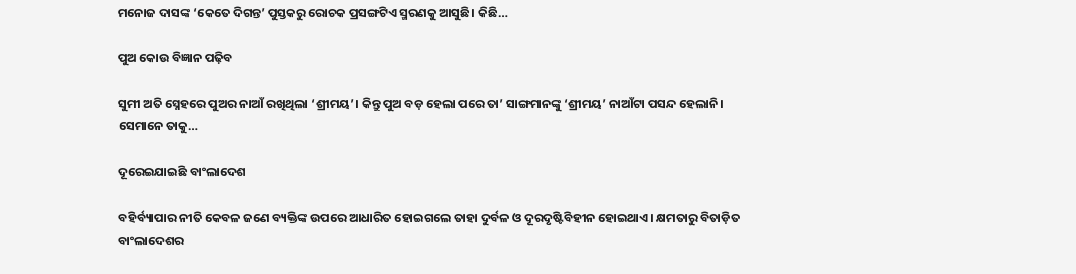ମନୋଜ ଦାସଙ୍କ ‘କେତେ ଦିଗନ୍ତ’ ପୁସ୍ତକରୁ ରୋଚକ ପ୍ରସଙ୍ଗଟିଏ ସ୍ମରଣକୁ ଆସୁଛି। କିଛି…

ପୁଅ କୋଉ ବିଜ୍ଞାନ ପଢ଼ିବ

ସୁମୀ ଅତି ସ୍ନେହରେ ପୁଅର ନାଆଁ ରଖିଥିଲା ‘ଶ୍ରୀମୟ’। କିନ୍ତୁ ପୁଅ ବଡ଼ ହେଲା ପରେ ତା’ ସାଙ୍ଗମାନଙ୍କୁ ‘ଶ୍ରୀମୟ’ ନାଆଁଟା ପସନ୍ଦ ହେଲାନି। ସେମାନେ ତାକୁ…

ଦୂରେଇଯାଇଛି ବାଂଲାଦେଶ

ବହିର୍ବ୍ୟାପାର ନୀତି କେବଳ ଜଣେ ବ୍ୟକ୍ତିଙ୍କ ଉପରେ ଆଧାରିତ ହୋଇଗଲେ ତାହା ଦୁର୍ବଳ ଓ ଦୂରଦୃଷ୍ଟିବିହୀନ ହୋଇଥାଏ। କ୍ଷମତାରୁ ବିତାଡ଼ିତ ବାଂଲାଦେଶର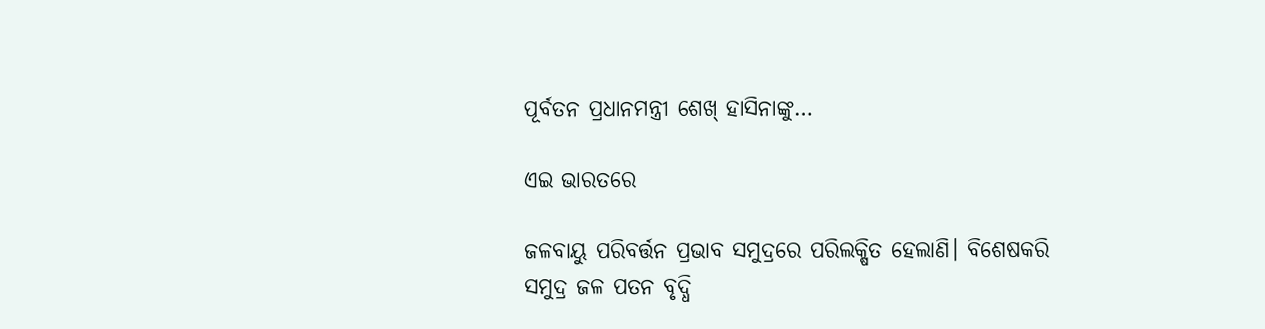ପୂର୍ବତନ ପ୍ରଧାନମନ୍ତ୍ରୀ ଶେଖ୍‌ ହାସିନାଙ୍କୁ…

ଏଇ ଭାରତରେ

ଜଳବାୟୁ ପରିବର୍ତ୍ତନ ପ୍ରଭାବ ସମୁଦ୍ରରେ ପରିଲକ୍ଷିତ ହେଲାଣି। ବିଶେଷକରି ସମୁଦ୍ର ଜଳ ପତନ ବୃଦ୍ଧି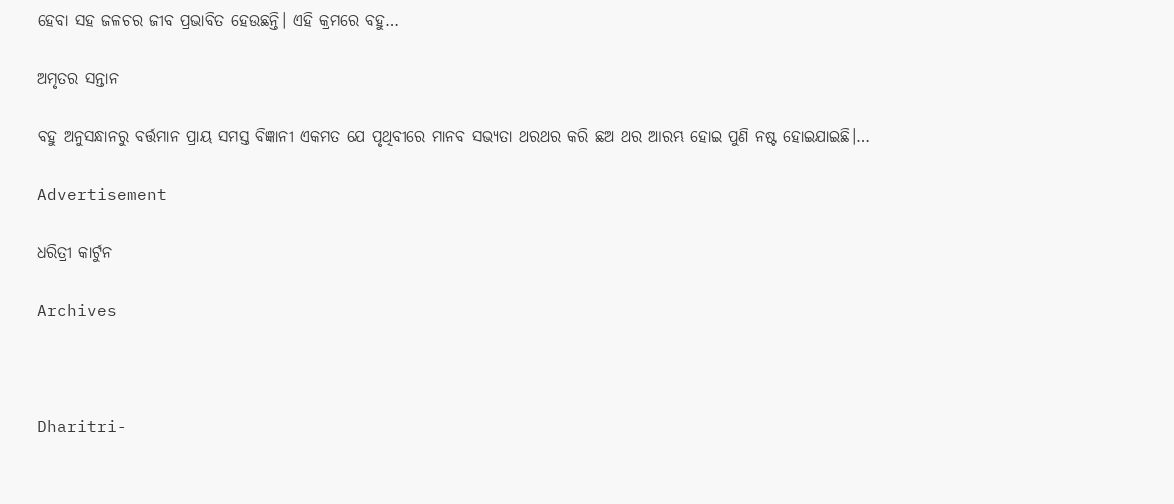ହେବା ସହ ଜଳଚର ଜୀବ ପ୍ରଭାବିତ ହେଉଛନ୍ତି। ଏହି କ୍ରମରେ ବହୁ…

ଅମୃତର ସନ୍ତାନ

ବହୁ ଅନୁସନ୍ଧାନରୁ ବର୍ତ୍ତମାନ ପ୍ରାୟ ସମସ୍ତ ବିଜ୍ଞାନୀ ଏକମତ ଯେ ପୃଥିବୀରେ ମାନବ ସଭ୍ୟତା ଥରଥର କରି ଛଅ ଥର ଆରମ୍ଭ ହୋଇ ପୁଣି ନଷ୍ଟ ହୋଇଯାଇଛି।…

Advertisement

ଧରିତ୍ରୀ କାର୍ଟୁନ

Archives



Dharitri-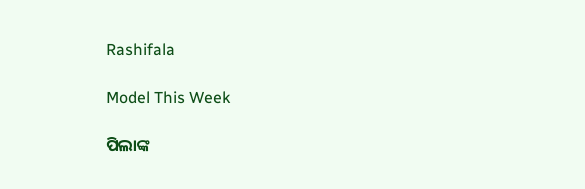Rashifala

Model This Week

ପିଲାଙ୍କ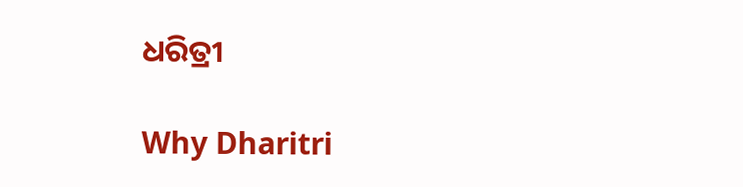ଧରିତ୍ରୀ

Why Dharitri